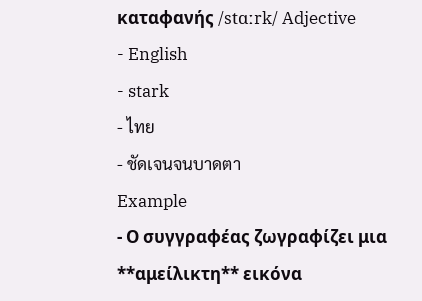καταφανής /stɑːrk/ Adjective
- English
- stark
- ไทย
- ชัดเจนจนบาดตา
Example
- Ο συγγραφέας ζωγραφίζει μια **αμείλικτη** εικόνα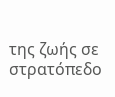της ζωής σε στρατόπεδο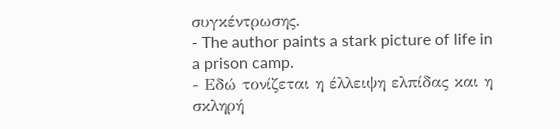συγκέντρωσης.
- The author paints a stark picture of life in a prison camp.
- Εδώ τονίζεται η έλλειψη ελπίδας και η σκληρή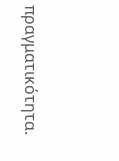πραγματικότητα.